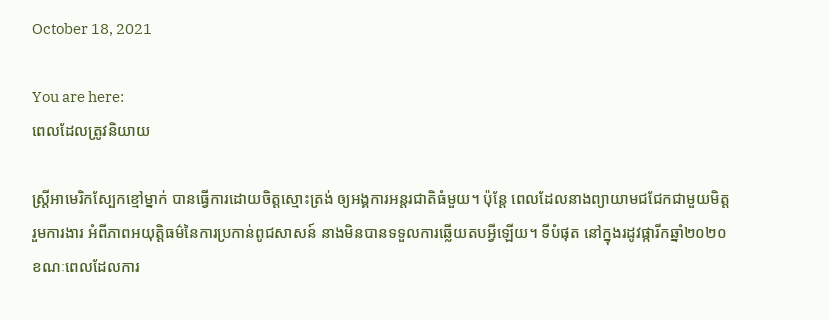October 18, 2021

You are here:
ពេលដែលត្រូវនិយាយ

ស្រ្តីអាមេរិកស្បែកខ្មៅម្នាក់ បានធ្វើការដោយចិត្តស្មោះត្រង់ ឲ្យអង្គការអន្តរជាតិធំមួយ។ ប៉ុន្តែ ពេលដែលនាងព្យាយាមជជែកជាមួយមិត្តរួមការងារ អំពីភាពអយុត្តិធម៌នៃការប្រកាន់ពូជសាសន៍ នាងមិនបានទទួលការឆ្លើយតបអ្វីឡើយ។ ទីបំផុត នៅក្នុងរដូវផ្ការីកឆ្នាំ២០២០ ខណៈពេលដែលការ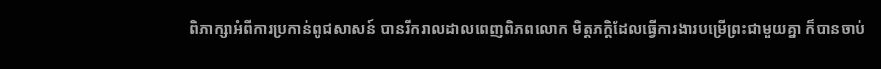ពិភាក្សាអំពីការប្រកាន់ពូជសាសន៍ បានរីករាលដាលពេញពិភពលោក មិត្តភក្តិដែលធ្វើការងារបម្រើព្រះជាមួយគ្នា ក៏បានចាប់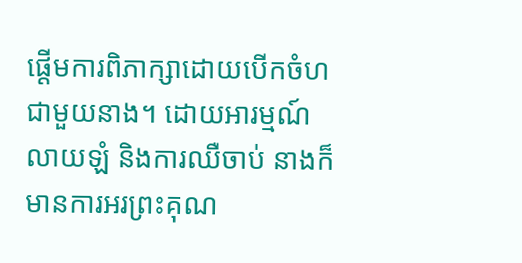ផ្តើមការពិភាក្សាដោយបើកចំហជាមួយនាង។ ដោយអារម្មណ៍លាយឡំ និងការឈឺចាប់ នាងក៏មានការអរព្រះគុណ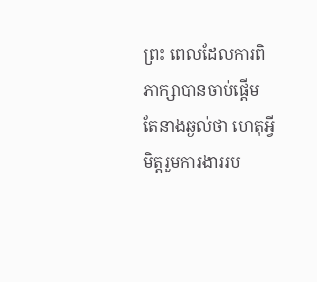ព្រះ ពេលដែលការពិភាក្សាបានចាប់ផ្តើម តែនាងឆ្ងល់ថា ហេតុអ្វីមិត្តរួមការងាររប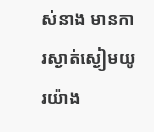ស់នាង មានការស្ងាត់ស្ងៀមយូរយ៉ាង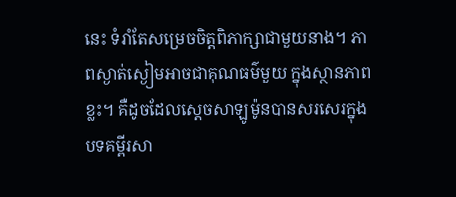នេះ ទំរាំតែសម្រេចចិត្តពិភាក្សាជាមួយនាង។ ភាពស្ងាត់ស្ងៀមអាចជាគុណធម៌មួយ ក្នុងស្ថានភាពខ្លះ។ គឺដូចដែលស្តេចសាឡូម៉ូនបានសរសេរក្នុងបទគម្ពីរសា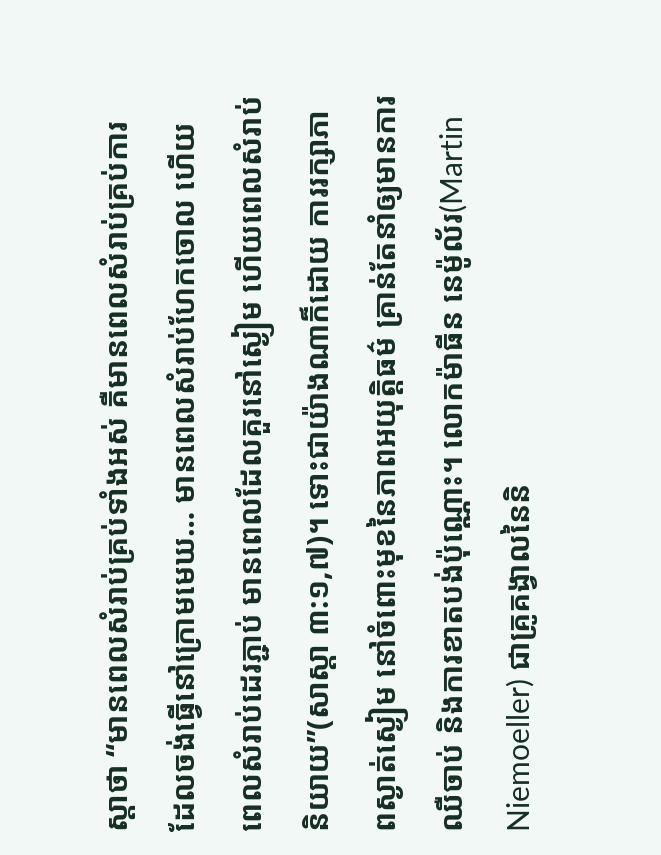ស្តាថា “មានពេលសំរាប់គ្រប់ទាំងអស់ គឺមានពេលសំរាប់គ្រប់ការ ដែលចង់ធ្វើនៅក្រោមមេឃ… មានពេលសំរាប់ហែកចោល ហើយពេលសំរាប់ដេរភ្ជាប់ មានពេលដែលគួរនៅស្ងៀម ហើយពេលសំរាប់និយាយ”(សាស្តា ៣:១,៧)។ ទោះជាយ៉ាងណាក៏ដោយ ការរក្សាភាពស្ងាត់ស្ងៀម នៅចំពោះមុខនៃភាពអយុត្តិធម៌ គ្រាន់តែនាំឲ្យមានការឈឺចាប់ និងការខាតបង់ប៉ុណ្ណោះ។ លោកម៉ាធីន នេម៉ូល័រ(Martin Niemoeller) ជាគ្រូគង្វាលនៃនិ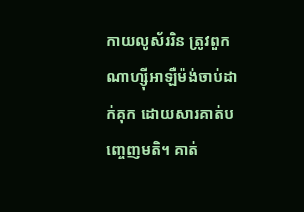កាយលូស័ររិន ត្រូវពួកណាហ្ស៊ីអាឡឺម៉ង់ចាប់ដាក់គុក ដោយសារគាត់បញ្ចេញមតិ។ គាត់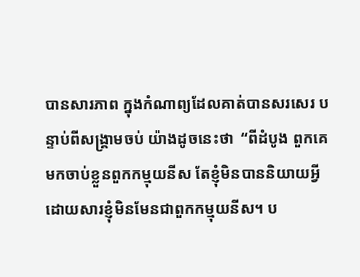បានសារភាព ក្នុងកំណាព្យដែលគាត់បានសរសេរ បន្ទាប់ពីសង្រ្គាមចប់ យ៉ាងដូចនេះថា  “ពីដំបូង ពួកគេមកចាប់ខ្លួនពួកកម្មុយនីស តែខ្ញុំមិនបាននិយាយអ្វី ដោយសារខ្ញុំមិនមែនជាពួកកម្មុយនីស។ ប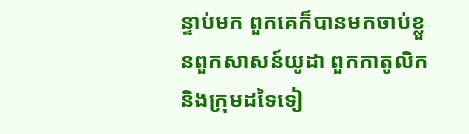ន្ទាប់មក ពួកគេក៏បានមកចាប់ខ្លួនពួកសាសន៍យូដា ពួកកាតូលិក និងក្រុមដទៃទៀ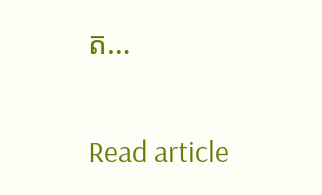ត…

Read article